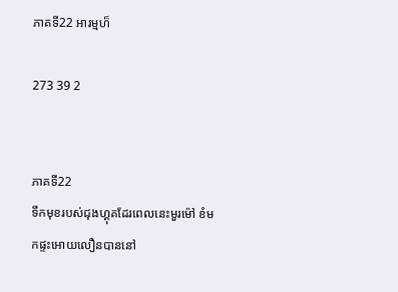ភាគទី22 អារម្មហ៏

273 39 2


ភាគទី22
ទឹកមុខរបស់ជុងហ្គុគដែរពេលនេះមួរម៉ៅ ខំមកផ្ទះអោយលឿនបាននៅ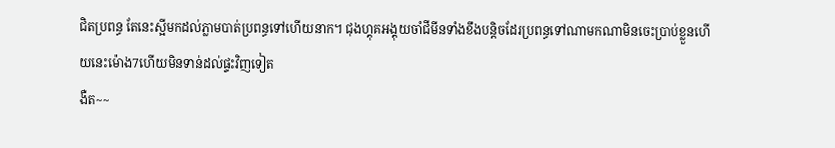ជិតប្រពន្ធ តែនេះស្អីមកដល់ភ្លាមបាត់ប្រពន្ធទៅហើយនាក។ ជុងហ្គុគអង្គុយចាំជីមីនទាំងខឹងបន្តិចដែរប្រពន្ធទៅណាមកណាមិនចេះប្រាប់ខ្លួនហើយនេះម៉ោង7ហើយមិនទាន់ដល់ផ្ទះវិញទៀត
ងឺត~~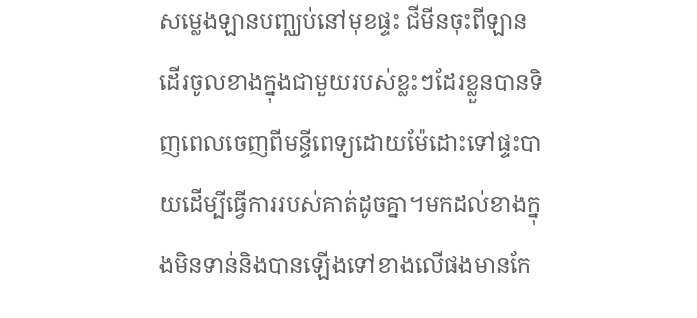សម្លេងឡានបញ្ឈប់នៅមុខផ្ទះ ជីមីនចុះពីឡានដើរចូលខាងក្នុងជាមួយរបស់ខ្លះៗដែរខ្លួនបានទិញពេលចេញពីមន្ទីពេទ្យដោយម៉ែដោះទៅផ្ទះបាយដើម្បីធ្វើការរបស់គាត់ដូចគ្នា។មកដល់ខាងក្នុងមិនទាន់និងបានឡើងទៅខាងលើផងមានកែ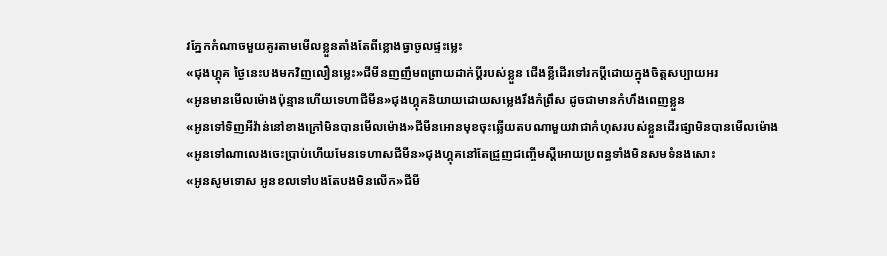វភ្នែកកំណាចមួយគូរតាមមើលខ្លួនតាំងតែពីខ្លោងធ្វាចូលផ្ទះម្លេះ
«ជុងហ្គុគ ថ្ងៃនេះបងមកវិញលឿនម្លេះ»ជីមីនញញឹមពព្រាយដាក់ប្ដីរបស់ខ្លួន ជើងខ្លីដើរទៅរកប្ដីដោយក្នុងចិត្តសប្បាយអរ
«អូនមានមើលម៉ោងប៉ុន្មានហើយទេហាជីមីន»ជុងហ្គុគនិយាយដោយសម្លេងរឹងកំព្រឹស ដូចជាមានកំហឹងពេញខ្លួន
«អូនទៅទិញអីវ៉ាន់នៅខាងក្រៅមិនបានមើលម៉ោង»ជីមីនអោនមុខចុះឆ្លើយតបណាមួយវាជាកំហុសរបស់ខ្លួនដើរផ្សាមិនបានមើលម៉ោង
«អូនទៅណាលេងចេះប្រាប់ហើយមែនទេហាសជីមីន»ជុងហ្គុគនៅតែជ្រួញជញ្ចើមស្ដីអោយប្រពន្ធទាំងមិនសមទំនងសោះ
«អូនសូមទោស អូនខលទៅបងតែបងមិនលើក»ជីមី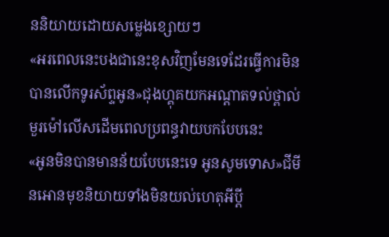ននិយាយដោយសម្លេងខ្សោយៗ
«អរពេលនេះបងជានេះខុសវិញមែនទេដែរធ្វើការមិនបានលើកទូរស័ព្ទអូន»ជុងហ្គុគយកអណ្ដាតទល់ថ្ពាល់មួរម៉ៅលើសដើមពេលប្រពន្ធវាយបកបែបនេះ
«អូនមិនបានមានន័យបែបនេះទេ អូនសូមទោស»ជីមីនអោនមុខនិយាយទាំងមិនយល់ហេតុអីប្ដី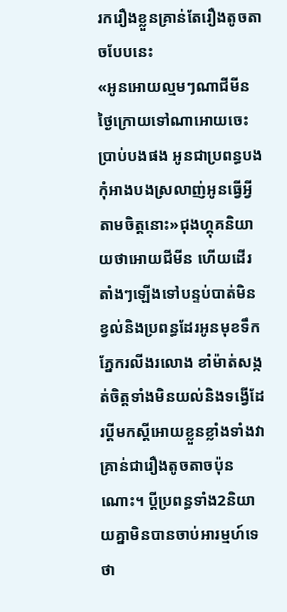រករឿងខ្លួនគ្រាន់តែរឿងតូចតាចបែបនេះ
«អូនអោយល្មមៗណាជីមីន ថ្ងៃក្រោយទៅណាអោយចេះប្រាប់បងផង អូនជាប្រពន្ធបង កុំអាងបងស្រលាញ់អូនធ្វើអ្វីតាមចិត្តនោះ»ជុងហ្គុគនិយាយថាអោយជីមីន ហើយដើរតាំងៗឡើងទៅបន្ទប់បាត់មិនខ្វល់និងប្រពន្ធដែរអូនមុខទឹកភ្នែករលីងរលោង ខាំម៉ាត់សង្កត់ចិត្តទាំងមិនយល់និងទង្វើដែរប្ដីមកស្ដីអោយខ្លួនខ្លាំងទាំងវាគ្រាន់ជារឿងតូចតាចប៉ុនណោះ។ ប្ដីប្រពន្ធទាំង2និយាយគ្នាមិនបានចាប់អារម្មហ៍ទេថា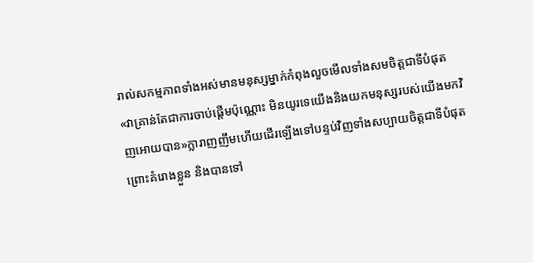រាល់សកម្មភាពទាំងអស់មានមនុស្សម្នាក់កំពុងលួចមើលទាំងសមចិត្តជាទីបំផុត
«វាគ្រាន់តែជាការចាប់ផ្ដើមប៉ុណ្ណោះ មិនយូរទេយើងនិងយកមនុស្សរបស់យើងមកវិញអោយបាន»ក្លារាញញឹមហើយដើរឡើងទៅបន្ទប់វិញទាំងសប្បាយចិត្តជាទីបំផុត ព្រោះគំរោងខ្លួន និងបានទៅ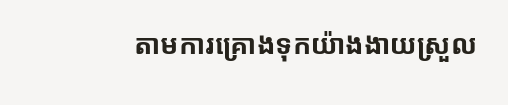តាមការគ្រោងទុកយ៉ាងងាយស្រួល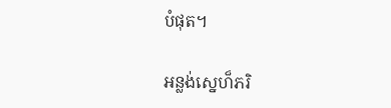បំផុត។

អន្លង់ស្នេហ៏ភរិ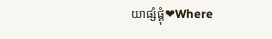យាផ្សំផ្គុំ❤Where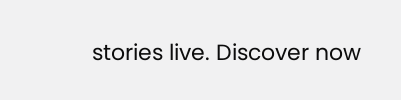stories live. Discover now